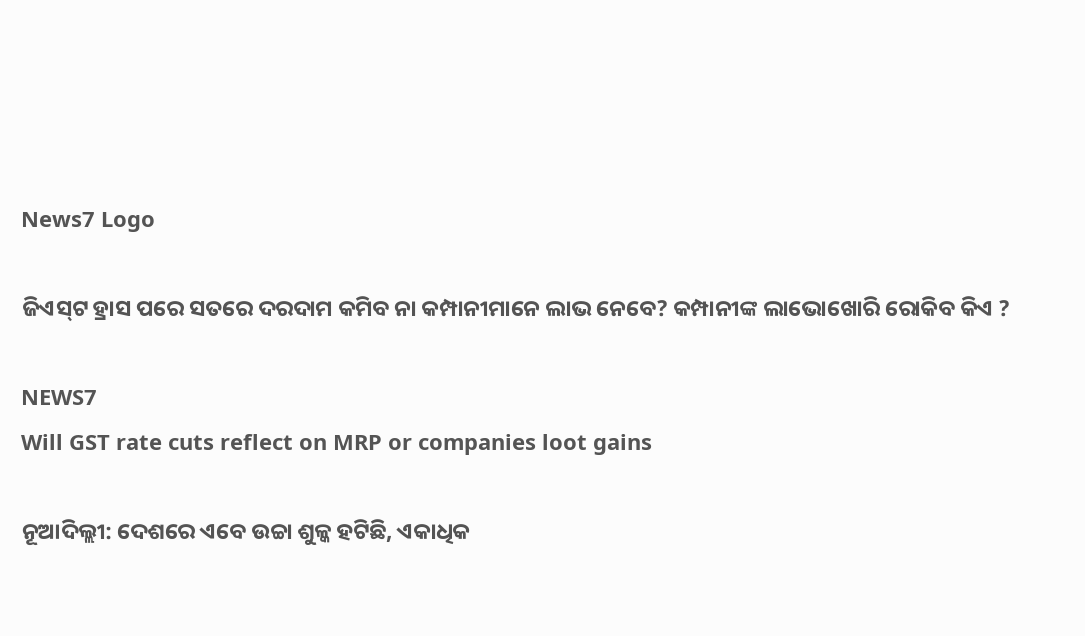News7 Logo

ଜିଏସ୍‌ଟ ହ୍ରାସ ପରେ ସତରେ ଦରଦାମ କମିବ ନା କମ୍ପାନୀମାନେ ଲାଭ ନେବେ? କମ୍ପାନୀଙ୍କ ଲାଭୋଖୋରି ରୋକିବ କିଏ ?

NEWS7
Will GST rate cuts reflect on MRP or companies loot gains

ନୂଆଦିଲ୍ଲୀ: ଦେଶରେ ଏବେ ଉଚ୍ଚା ଶୁଳ୍କ ହଟିଛି, ଏକାଧିକ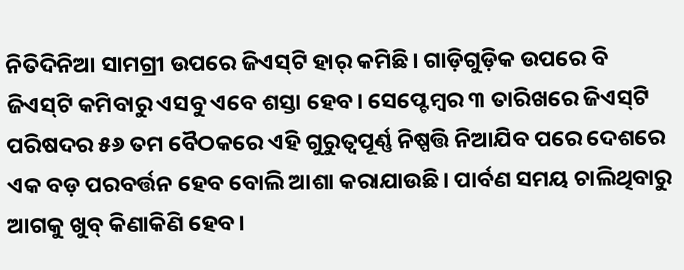ନିତିଦିନିଆ ସାମଗ୍ରୀ ଉପରେ ଜିଏସ୍‌ଟି ହାର୍ କମିଛି। ଗାଡ଼ିଗୁଡ଼ିକ ଉପରେ ବି ଜିଏସ୍‌ଟି କମିବାରୁ ଏସବୁ ଏବେ ଶସ୍ତା ହେବ। ସେପ୍ଟେମ୍ବର ୩ ତାରିଖରେ ଜିଏସ୍‌ଟି ପରିଷଦର ୫୬ ତମ ବୈଠକରେ ଏହି ଗୁରୁତ୍ୱପୂର୍ଣ୍ଣ ନିଷ୍ପତ୍ତି ନିଆଯିବ ପରେ ଦେଶରେ ଏକ ବଡ଼ ପରବର୍ତ୍ତନ ହେବ ବୋଲି ଆଶା କରାଯାଉଛି। ପାର୍ବଣ ସମୟ ଚାଲିଥିବାରୁ ଆଗକୁ ଖୁବ୍ କିଣାକିଣି ହେବ।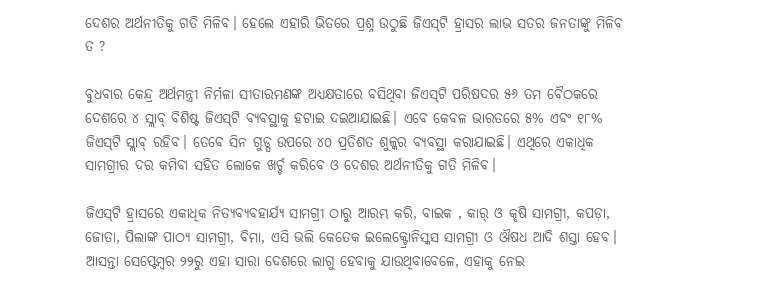ଦେଶର ଅର୍ଥନୀତିକୁ ଗତି ମିଳିବ। ହେଲେ ଏହାରି ଭିତରେ ପ୍ରଶ୍ନ ଉଠୁଛି ଜିଏସ୍‌ଟି ହ୍ରାସର ଲାଭ ସତର ଜନତାଙ୍କୁ ମିଳିବ ତ ?

ବୁଧବାର କେନ୍ଦ୍ର ଅର୍ଥମନ୍ତ୍ରୀ ନିର୍ମଳା ସୀତାରମଣଙ୍କ ଅଧ୍ୟକ୍ଷତାରେ ବସିଥିବା ଜିଏସ୍‌ଟି ପରିଷଦର ୫୬ ତମ ବୈଠକରେ ଦେଶରେ ୪ ସ୍ଲାବ୍ ବିଶିଷ୍ଟ ଜିଏସ୍‌ଟି ବ୍ୟବସ୍ଥାକୁ ହଟାଇ ଦଇଆଯାଇଛି। ଏବେ କେବଳ ଭାରତରେ ୫% ଏବଂ ୧୮% ଜିଏସ୍‌ଟି ସ୍ଲାବ୍ ରହିବ। ତେବେ ସିନ ଗୁଡ୍ସ ଉପରେ ୪୦ ପ୍ରତିଶତ ଶୁଳ୍କର ବ୍ୟବସ୍ଥା କରାଯାଇଛି। ଏଥିରେ ଏକାଧିକ ସାମଗ୍ରୀର ଦର କମିବା ସହିତ ଲୋକେ ଖର୍ଚ୍ଚ କରିବେ ଓ ଦେଶର ଅର୍ଥନୀତିକୁ ଗତି ମିଳିବ।

ଜିଏସ୍‌ଟି ହ୍ରାସରେ ଏକାଧିକ ନିତ୍ୟବ୍ୟବହାର୍ଯ୍ୟ ସାମଗ୍ରୀ ଠାରୁ ଆରମ୍ଭ କରି, ବାଇକ , କାର୍ ଓ କୃଷି ସାମଗ୍ରୀ, କପଡ଼ା, ଜୋତା, ପିଲାଙ୍କ ପାଠ୍ୟ ସାମଗ୍ରୀ, ବିମା, ଏସି ଭଲି କେତେକ ଇଲେକ୍ଟ୍ରୋନିସ୍କସ ସାମଗ୍ରୀ ଓ ଔଷଧ ଆଦି ଶସ୍ତା ହେବ। ଆସନ୍ତା ସେପ୍ଟେମ୍ବର ୨୨ରୁ ଏହା ସାରା ଦେଶରେ ଲାଗୁ ହେବାକୁ ଯାଉଥିବାବେଳେ, ଏହାକୁ ନେଇ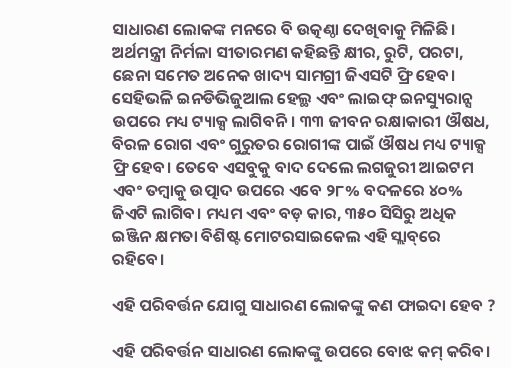ସାଧାରଣ ଲୋକଙ୍କ ମନରେ ବି ଉତ୍କଣ୍ଠା ଦେଖିବାକୁ ମିଳିଛି। ଅର୍ଥମନ୍ତ୍ରୀ ନିର୍ମଳା ସୀତାରମଣ କହିଛନ୍ତି କ୍ଷୀର, ରୁଟି, ପରଟା, ଛେନା ସମେତ ଅନେକ ଖାଦ୍ୟ ସାମଗ୍ରୀ ଜିଏସଟି ଫ୍ରି ହେବ। ସେହିଭଳି ଇନଡିଭିଜୁଆଲ ହେଲ୍ଥ ଏବଂ ଲାଇଫ୍ ଇନସ୍ୟୁରାନ୍ସ ଉପରେ ମଧ୍ୟ ଟ୍ୟାକ୍ସ ଲାଗିବନି। ୩୩ ଜୀବନ ରକ୍ଷାକାରୀ ଔଷଧ, ବିରଳ ରୋଗ ଏବଂ ଗୁରୁତର ରୋଗୀଙ୍କ ପାଇଁ ଔଷଧ ମଧ୍ୟ ଟ୍ୟାକ୍ସ ଫ୍ରି ହେବ। ତେବେ ଏସବୁକୁ ବାଦ ଦେଲେ ଲଗଜୁରୀ ଆଇଟମ ଏବଂ ତମ୍ବାକୁ ଉତ୍ପାଦ ଉପରେ ଏବେ ୨୮% ବଦଳରେ ୪୦% ଜିଏଟି ଲାଗିବ। ମଧ୍ୟମ ଏବଂ ବଡ଼ କାର, ୩୫୦ ସିସିରୁ ଅଧିକ ଇଞ୍ଜିନ କ୍ଷମତା ବିଶିଷ୍ଟ ମୋଟରସାଇକେଲ ଏହି ସ୍ଲାବ୍‌ରେ ରହିବେ।

ଏହି ପରିବର୍ତ୍ତନ ଯୋଗୁ ସାଧାରଣ ଲୋକଙ୍କୁ କଣ ଫାଇଦା ହେବ ?

ଏହି ପରିବର୍ତ୍ତନ ସାଧାରଣ ଲୋକଙ୍କୁ ଉପରେ ବୋଝ କମ୍ କରିବ।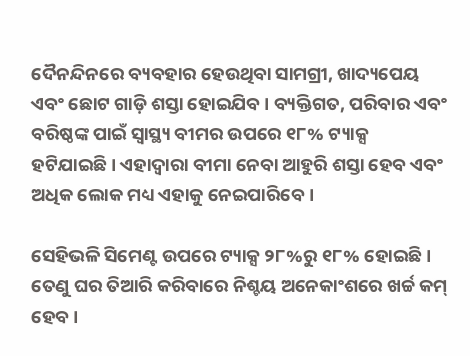ଦୈନନ୍ଦିନରେ ବ୍ୟବହାର ହେଉଥିବା ସାମଗ୍ରୀ, ଖାଦ୍ୟପେୟ ଏବଂ ଛୋଟ ଗାଡ଼ି ଶସ୍ତା ହୋଇଯିବ। ବ୍ୟକ୍ତିଗତ, ପରିବାର ଏବଂ ବରିଷ୍ଠଙ୍କ ପାଇଁ ସ୍ବାସ୍ଥ୍ୟ ବୀମର ଉପରେ ୧୮% ଟ୍ୟାକ୍ସ ହଟିଯାଇଛି। ଏହାଦ୍ବାରା ବୀମା ନେବା ଆହୁରି ଶସ୍ତା ହେବ ଏବଂ ଅଧିକ ଲୋକ ମଧ୍ୟ ଏହାକୁ ନେଇପାରିବେ।

ସେହିଭଳି ସିମେଣ୍ଟ ଉପରେ ଟ୍ୟାକ୍ସ ୨୮%ରୁ ୧୮% ହୋଇଛି। ତେଣୁ ଘର ତିଆରି କରିବାରେ ନିଶ୍ଚୟ ଅନେକାଂଶରେ ଖର୍ଚ୍ଚ କମ୍ ହେବ।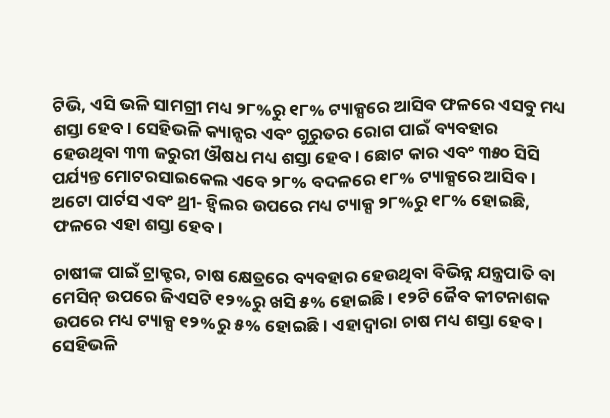ଟିଭି, ଏସି ଭଳି ସାମଗ୍ରୀ ମଧ୍ୟ ୨୮%ରୁ ୧୮% ଟ୍ୟାକ୍ସରେ ଆସିବ ଫଳରେ ଏସବୁ ମଧ୍ୟ ଶସ୍ତା ହେବ। ସେହିଭଳି କ୍ୟାନ୍ସର ଏବଂ ଗୁରୁତର ରୋଗ ପାଇଁ ବ୍ୟବହାର ହେଉଥିବା ୩୩ ଜରୁରୀ ଔଷଧ ମଧ୍ୟ ଶସ୍ତା ହେବ। ଛୋଟ କାର ଏବଂ ୩୫୦ ସିସି ପର୍ଯ୍ୟନ୍ତ ମୋଟରସାଇକେଲ ଏବେ ୨୮% ବଦଳରେ ୧୮% ଟ୍ୟାକ୍ସରେ ଆସିବ। ଅଟୋ ପାର୍ଟସ ଏବଂ ଥ୍ରୀ- ହ୍ବିଲର ଉପରେ ମଧ୍ୟ ଟ୍ୟାକ୍ସ ୨୮%ରୁ ୧୮% ହୋଇଛି, ଫଳରେ ଏହା ଶସ୍ତା ହେବ।

ଚାଷୀଙ୍କ ପାଇଁ ଟ୍ରାକ୍ଟର, ଚାଷ କ୍ଷେତ୍ରରେ ବ୍ୟବହାର ହେଉଥିବା ବିଭିନ୍ନ ଯନ୍ତ୍ରପାତି ବା ମେସିନ୍ ଉପରେ ଜିଏସଟି ୧୨%ରୁ ଖସି ୫% ହୋଇଛି। ୧୨ଟି ଜୈବ କୀଟନାଶକ ଉପରେ ମଧ୍ୟ ଟ୍ୟାକ୍ସ ୧୨%ରୁ ୫% ହୋଇଛି। ଏହାଦ୍ବାରା ଚାଷ ମଧ୍ୟ ଶସ୍ତା ହେବ। ସେହିଭଳି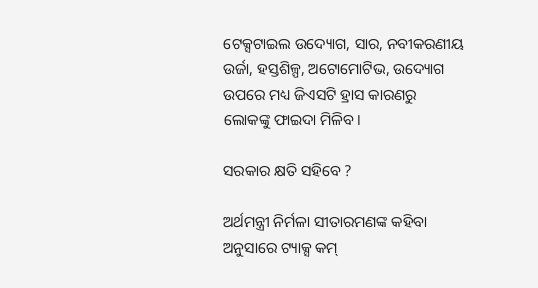ଟେକ୍ସଟାଇଲ ଉଦ୍ୟୋଗ, ସାର, ନବୀକରଣୀୟ ଉର୍ଜା, ହସ୍ତଶିଳ୍ପ, ଅଟୋମୋଟିଭ, ଉଦ୍ୟୋଗ ଉପରେ ମଧ୍ୟ ଜିଏସଟି ହ୍ରାସ କାରଣରୁ ଲୋକଙ୍କୁ ଫାଇଦା ମିଳିବ।

ସରକାର କ୍ଷତି ସହିବେ ?

ଅର୍ଥମନ୍ତ୍ରୀ ନିର୍ମଳା ସୀତାରମଣଙ୍କ କହିବା ଅନୁସାରେ ଟ୍ୟାକ୍ସ କମ୍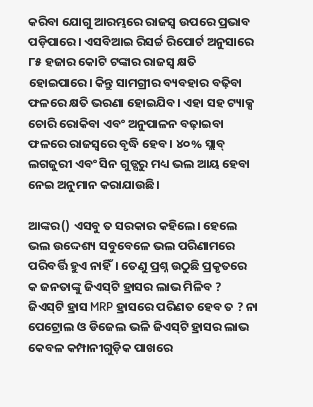କରିବା ଯୋଗୁ ଆରମ୍ଭରେ ରାଜସ୍ବ ଉପରେ ପ୍ରଭାବ ପଡ଼ିପାରେ। ଏସବିଆଇ ରିସର୍ଚ୍ଚ ରିପୋର୍ଟ ଅନୁସାରେ ୮୫ ହଜାର କୋଟି ଟଙ୍କାର ରାଜସ୍ବ କ୍ଷତି ହୋଇପାରେ। କିନ୍ତୁ ସାମଗ୍ରୀର ବ୍ୟବହାର ବଢ଼ିବା ଫଳରେ କ୍ଷତି ଭରଣା ହୋଇଯିବ। ଏହା ସହ ଟ୍ୟାକ୍ସ ଚୋରି ରୋକିବା ଏବଂ ଅନୁପାଳନ ବଢ଼ାଇବା ଫଳରେ ରାଜସ୍ବରେ ବୃଦ୍ଧି ହେବ। ୪୦% ସ୍ଲାବ୍ ଲଗଜୁରୀ ଏବଂ ସିନ ଗୁଡ୍ସରୁ ମଧ୍ୟ ଭଲ ଆୟ ହେବା ନେଇ ଅନୁମାନ କରାଯାଉଛି।

ଆଙ୍କର() ଏସବୁ ତ ସରକାର କହିଲେ। ହେଲେ ଭଲ ଉଦ୍ଦେଶ୍ୟ ସବୁବେଳେ ଭଲ ପରିଣାମରେ ପରିବର୍ତ୍ତି ହୁଏ ନାହିଁ। ତେଣୁ ପ୍ରଶ୍ନ ଉଠୁଛି ପ୍ରକୃତରେ କ ଜନତାଙ୍କୁ ଜିଏସ୍‌ଟି ହ୍ରାସର ଲାଭ ମିଳିବ ? ଜିଏସ୍‌ଟି ହ୍ରାସ MRP ହ୍ରାସରେ ପରିଣତ ହେବ ତ ? ନା ପେଟ୍ରୋଲ ଓ ଡିଜେଲ ଭଳି ଜିଏସ୍‌ଟି ହ୍ରାସର ଲାଭ କେବଳ କମ୍ପାନୀଗୁଡ଼ିକ ପାଖରେ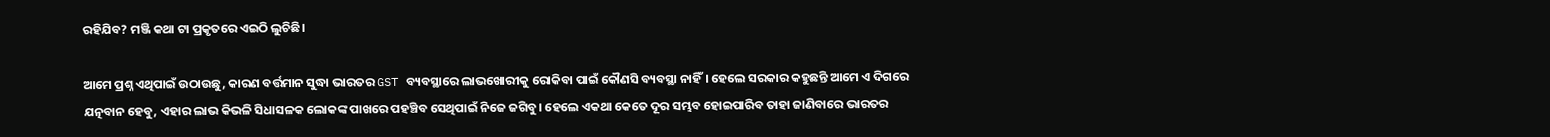ରହିଯିବ? ମଞ୍ଜି କଥା ଟା ପ୍ରକୃତରେ ଏଇଠି ଲୁଚିଛି।

ଆମେ ପ୍ରଶ୍ନ ଏଥିପାଇଁ ଉଠାଉଛୁ, କାରଣ ବର୍ତ୍ତମାନ ସୁଦ୍ଧା ଭାରତର GST ବ୍ୟବସ୍ଥାରେ ଲାଭଖୋରୀକୁ ରୋକିବା ପାଇଁ କୌଣସି ବ୍ୟବସ୍ଥା ନାହିଁ। ହେଲେ ସରକାର କହୁଛନ୍ତି ଆମେ ଏ ଦିଗରେ ଯତ୍ନବାନ ହେବୁ, ଏହାର ଲାଭ କିଭଳି ସିଧାସଳକ ଲୋକଙ୍କ ପାଖରେ ପହଞ୍ଚିବ ସେଥିପାଇଁ ନିଜେ ଜଗିବୁ। ହେଲେ ଏକଥା କେତେ ଦୂର ସମ୍ଭବ ହୋଇପାରିବ ତାହା ଜାଣିବାରେ ଭାରତର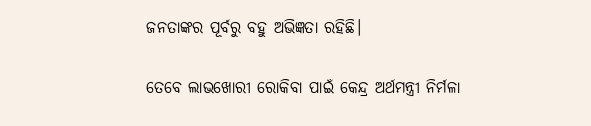ଜନତାଙ୍କର ପୂର୍ବରୁ ବହୁ ଅଭିଜ୍ଞତା ରହିଛି।

ତେବେ ଲାଭଖୋରୀ ରୋକିବା ପାଇଁ କେନ୍ଦ୍ର ଅର୍ଥମନ୍ତ୍ରୀ ନିର୍ମଳା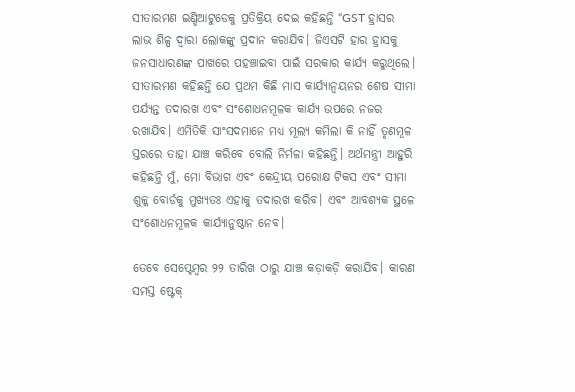ସୀତାରମଣ ଇଣ୍ଡିଆଟୁଡେକୁ ପ୍ରତିକ୍ରିୟ ଦେଇ କହିଛନ୍ତି “GST ହ୍ରାସର ଲାଭ ଶିଳ୍ପ ଦ୍ୱାରା ଲୋକଙ୍କୁ ପ୍ରଦାନ କରାଯିବ। ଜିଏସଟି ହାର ହ୍ରାସକୁ ଜନସାଧାରଣଙ୍କ ପାଖରେ ପହଞ୍ଚାଇବା ପାଇଁ ସରକାର କାର୍ଯ୍ୟ କରୁଥିଲେ। ସୀତାରମଣ କହିଛନ୍ତି ଯେ ପ୍ରଥମ କିଛି ମାସ କାର୍ଯ୍ୟାନ୍ୱୟନର ଶେଷ ସୀମା ପର୍ଯ୍ୟନ୍ତ ତଦାରଖ ଏବଂ ସଂଶୋଧନମୂଳକ କାର୍ଯ୍ୟ ଉପରେ ନଜର ରଖାଯିବ। ଏମିତିକି ସାଂସଦମାନେ ମଧ୍ୟ ମୂଲ୍ୟ କମିଲା କି ନାହିଁ ତୃଣମୂଳ ସ୍ତରରେ ତାହା ଯାଞ୍ଚ କରିବେ ବୋଲି ନିର୍ମଳା କହିଛନ୍ତି। ଅର୍ଥମନ୍ତ୍ରୀ ଆହୁରି କହିଛନ୍ତି ମୁଁ, ମୋ ବିଭାଗ ଏବଂ କେନ୍ଦ୍ରୀୟ ପରୋକ୍ଷ ଟିକସ ଏବଂ ସୀମା ଶୁଳ୍କ ବୋର୍ଡକୁ ମୁଖ୍ୟତଃ ଏହାକୁ ତଦାରଖ କରିବ। ଏବଂ ଆବଶ୍ୟକ ସ୍ଥଳେ ସଂଶୋଧନମୂଳକ କାର୍ଯ୍ୟାନୁଷ୍ଠାନ ନେବ।

ତେବେ ସେପ୍ଟେମ୍ବର ୨୨ ତାରିଖ ଠାରୁ ଯାଞ୍ଚ କଡ଼ାକଡ଼ି କରାଯିବ। କାରଣ ସମସ୍ତ ଷ୍ଟେକ୍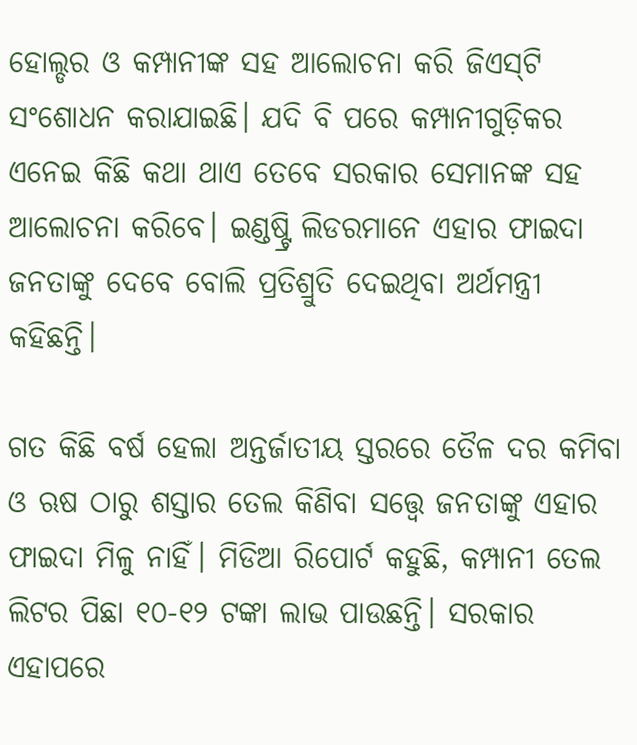ହୋଲ୍ଡର ଓ କମ୍ପାନୀଙ୍କ ସହ ଆଲୋଚନା କରି ଜିଏସ୍‌ଟି ସଂଶୋଧନ କରାଯାଇଛି। ଯଦି ବି ପରେ କମ୍ପାନୀଗୁଡ଼ିକର ଏନେଇ କିଛି କଥା ଥାଏ ତେବେ ସରକାର ସେମାନଙ୍କ ସହ ଆଲୋଚନା କରିବେ। ଇଣ୍ଡଷ୍ଟ୍ରି ଲିଡରମାନେ ଏହାର ଫାଇଦା ଜନତାଙ୍କୁ ଦେବେ ବୋଲି ପ୍ରତିଶ୍ରୁତି ଦେଇଥିବା ଅର୍ଥମନ୍ତ୍ରୀ କହିଛନ୍ତି।

ଗତ କିଛି ବର୍ଷ ହେଲା ଅନ୍ତର୍ଜାତୀୟ ସ୍ତରରେ ତୈଳ ଦର କମିବା ଓ ଋଷ ଠାରୁ ଶସ୍ତାର ତେଲ କିଣିବା ସତ୍ତ୍ୱେ ଜନତାଙ୍କୁ ଏହାର ଫାଇଦା ମିଳୁ ନାହିଁ। ମିଡିଆ ରିପୋର୍ଟ କହୁଛି, କମ୍ପାନୀ ତେଲ ଲିଟର ପିଛା ୧୦-୧୨ ଟଙ୍କା ଲାଭ ପାଉଛନ୍ତି। ସରକାର ଏହାପରେ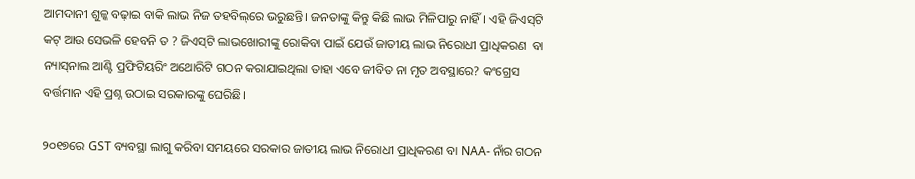ଆମଦାନୀ ଶୁଳ୍କ ବଢ଼ାଇ ବାକି ଲାଭ ନିଜ ତହବିଲ୍‌ରେ ଭରୁଛନ୍ତି। ଜନତାଙ୍କୁ କିନ୍ତୁ କିଛି ଲାଭ ମିଳିପାରୁ ନାହିଁ। ଏହି ଜିଏସ୍‌ଟି କଟ୍‌ ଆଉ ସେଭଳି ହେବନି ତ ? ଜିଏସ୍‌ଟି ଲାଭଖୋରୀଙ୍କୁ ରୋକିବା ପାଇଁ ଯେଉଁ ଜାତୀୟ ଲାଭ ନିରୋଧୀ ପ୍ରାଧିକରଣ  ବା ନ୍ୟାସ୍‌ନାଲ ଆଣ୍ଟି ପ୍ରଫିଟିୟରିଂ ଅଥୋରିଟି ଗଠନ କରାଯାଇଥିଲା ତାହା ଏବେ ଜୀବିତ ନା ମୃତ ଅବସ୍ଥାରେ? କଂଗ୍ରେସ ବର୍ତ୍ତମାନ ଏହି ପ୍ରଶ୍ନ ଉଠାଇ ସରକାରଙ୍କୁ ଘେରିଛି।

୨୦୧୭ରେ GST ବ୍ୟବସ୍ଥା ଲାଗୁ କରିବା ସମୟରେ ସରକାର ଜାତୀୟ ଲାଭ ନିରୋଧୀ ପ୍ରାଧିକରଣ ବା NAA- ନାଁର ଗଠନ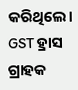କରିଥିଲେ। GST ହ୍ରାସ ଗ୍ରାହକ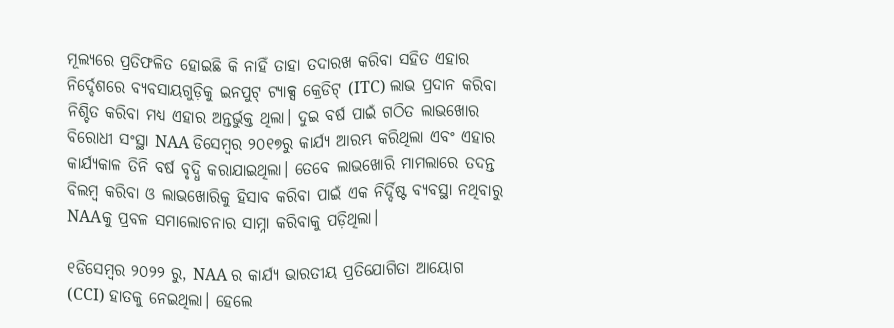ମୂଲ୍ୟରେ ପ୍ରତିଫଳିତ ହୋଇଛି କି ନାହିଁ ତାହା ତଦାରଖ କରିବା ସହିତ ଏହାର ନିର୍ଦ୍ଦେଶରେ ବ୍ୟବସାୟଗୁଡ଼ିକୁ ଇନପୁଟ୍ ଟ୍ୟାକ୍ସ କ୍ରେଡିଟ୍ (ITC) ଲାଭ ପ୍ରଦାନ କରିବା ନିଶ୍ଚିତ କରିବା ମଧ୍ୟ ଏହାର ଅନ୍ତର୍ଭୁକ୍ତ ଥିଲା। ଦୁଇ ବର୍ଷ ପାଇଁ ଗଠିତ ଲାଭଖୋର ବିରୋଧୀ ସଂସ୍ଥା NAA ଡିସେମ୍ବର ୨୦୧୭ରୁ କାର୍ଯ୍ୟ ଆରମ୍ଭ କରିଥିଲା ଏବଂ ଏହାର କାର୍ଯ୍ୟକାଳ ତିନି ବର୍ଷ ବୃଦ୍ଧି କରାଯାଇଥିଲା। ତେବେ ଲାଭଖୋରି ମାମଲାରେ ତଦନ୍ତ ବିଲମ୍ବ କରିବା ଓ ଲାଭଖୋରିକୁ ହିସାବ କରିବା ପାଇଁ ଏକ ନିର୍ଦ୍ଦିଷ୍ଟ ବ୍ୟବସ୍ଥା ନଥିବାରୁ NAAକୁ ପ୍ରବଳ ସମାଲୋଚନାର ସାମ୍ନା କରିବାକୁ ପଡ଼ିଥିଲା।

୧ଡିସେମ୍ବର ୨୦୨୨ ରୁ, NAA ର କାର୍ଯ୍ୟ ଭାରତୀୟ ପ୍ରତିଯୋଗିତା ଆୟୋଗ (CCI) ହାତକୁ ନେଇଥିଲା। ହେଲେ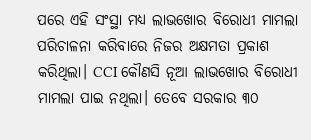ପରେ ଏହି ସଂସ୍ଥା ମଧ୍ୟ ଲାଭଖୋର ବିରୋଧୀ ମାମଲା ପରିଚାଳନା କରିବାରେ ନିଜର ଅକ୍ଷମତା ପ୍ରକାଶ କରିଥିଲା। CCI କୌଣସି ନୂଆ ଲାଭଖୋର ବିରୋଧୀ ମାମଲା ପାଇ ନଥିଲା। ତେବେ ସରକାର ୩୦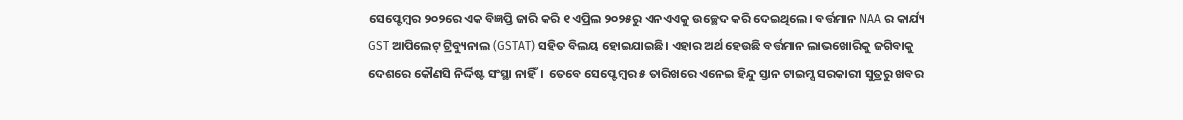ସେପ୍ଟେମ୍ବର ୨୦୨ରେ ଏକ ବିଜ୍ଞପ୍ତି ଜାରି କରି ୧ ଏପ୍ରିଲ ୨୦୨୫ରୁ ଏନଏଏକୁ ଉଚ୍ଛେଦ କରି ଦେଇଥିଲେ। ବର୍ତ୍ତମାନ NAA ର କାର୍ଯ୍ୟ GST ଆପିଲେଟ୍ ଟ୍ରିବ୍ୟୁନାଲ (GSTAT) ସହିତ ବିଲୟ ହୋଇଯାଇଛି। ଏହାର ଅର୍ଥ ହେଉଛି ବର୍ତ୍ତମାନ ଲାଭଖୋରିକୁ ଜଗିବାକୁ ଦେଶରେ କୌଣସି ନିର୍ଦ୍ଦିଷ୍ଟ ସଂସ୍ଥା ନାହିଁ।  ତେବେ ସେପ୍ଟେମ୍ବର ୫ ତାରିଖରେ ଏନେଇ ହିନ୍ଦୁ ସ୍ତାନ ଟାଇମ୍ସ ସରକାରୀ ସୁତ୍ରରୁ ଖବର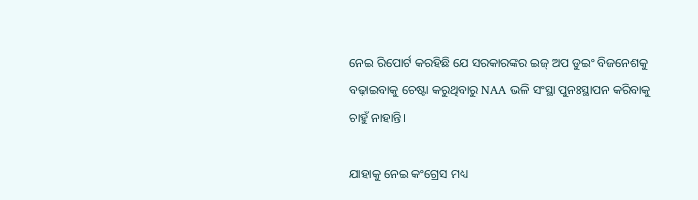ନେଇ ରିପୋର୍ଟ କରହିଛି ଯେ ସରକାରଙ୍କର ଇଜ୍ ଅପ ଡୁଇଂ ବିଜନେଶକୁ ବଢ଼ାଇବାକୁ ଚେଷ୍ଟା କରୁଥିବାରୁ NAA ଭଳି ସଂସ୍ଥା ପୁନଃସ୍ଥାପନ କରିବାକୁ ଚାହୁଁ ନାହାନ୍ତି।

ଯାହାକୁ ନେଇ କଂଗ୍ରେସ ମଧ୍ୟ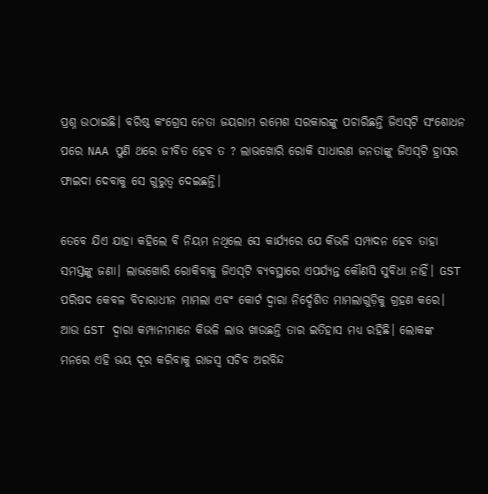ପ୍ରଶ୍ନ ଉଠାଇଛି। ବରିଷ୍ଠ କଂଗ୍ରେସ ନେତା ଜୟରାମ ରମେଶ ସରକାରଙ୍କୁ ପଚାରିଛନ୍ତି ଜିଏସ୍‌ଟି ସଂଶୋଧନ ପରେ NAA ପୁଣି ଥରେ ଜୀବିତ ହେବ ତ ? ଲାଭଖୋରି ରୋକି ସାଧାରଣ ଜନତାଙ୍କୁ ଜିଏସ୍‌ଟି ହ୍ରାସର ଫାଇଦା ଦେବାକୁ ସେ ଗୁରୁତ୍ୱ ଦେଇଛନ୍ତି।

ତେବେ ଯିଏ ଯାହା କହିଲେ ବି ନିୟମ ନଥିଲେ ସେ କାର୍ଯ୍ୟରେ ଯେ କିଭଳି ସମ୍ପାଦନ ହେବ ତାହା ସମସ୍ତଙ୍କୁ ଜଣା। ଲାଭଖୋରି ରୋକିବାକୁ ଜିଏସ୍‌ଟି ବ୍ୟବସ୍ଥାରେ ଏପର୍ଯ୍ୟନ୍ତ କୌଣସି ସୁବିଧା ନାହିଁ। GST ପରିଷଦ କେବଳ ବିଚାରାଧୀନ ମାମଲା ଏବଂ କୋର୍ଟ ଦ୍ୱାରା ନିର୍ଦ୍ଦେଶିତ ମାମଲାଗୁଡ଼ିକୁ ଗ୍ରହଣ କରେ। ଆଉ GST ଦ୍ୱାରା କମ୍ପାନୀମାନେ କିଭଳି ଲାଭ ଖାଉଛନ୍ତି ତାର ଇତିହାସ ମଧ୍ୟ ରହିଛି। ଲୋକଙ୍କ ମନରେ ଏହି ଭୟ ଦୂର କରିବାକୁ ରାଜସ୍ୱ ସଚିବ ଅରବିନ୍ଦ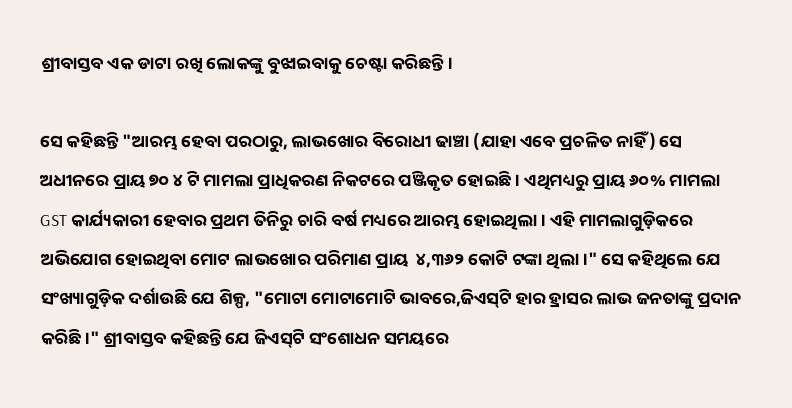ଶ୍ରୀବାସ୍ତବ ଏକ ଡାଟା ରଖି ଲୋକଙ୍କୁ ବୁଝାଇବାକୁ ଚେଷ୍ଟା କରିଛନ୍ତି।

ସେ କହିଛନ୍ତି "ଆରମ୍ଭ ହେବା ପରଠାରୁ, ଲାଭଖୋର ବିରୋଧୀ ଢାଞ୍ଚା (ଯାହା ଏବେ ପ୍ରଚଳିତ ନାହିଁ) ସେ ଅଧୀନରେ ପ୍ରାୟ ୭୦ ୪ ଟି ମାମଲା ପ୍ରାଧିକରଣ ନିକଟରେ ପଞ୍ଜିକୃତ ହୋଇଛି। ଏଥିମଧ୍ୟରୁ ପ୍ରାୟ ୬୦% ମାମଲା GST କାର୍ଯ୍ୟକାରୀ ହେବାର ପ୍ରଥମ ତିନିରୁ ଚାରି ବର୍ଷ ମଧ୍ୟରେ ଆରମ୍ଭ ହୋଇଥିଲା। ଏହି ମାମଲାଗୁଡ଼ିକରେ ଅଭିଯୋଗ ହୋଇଥିବା ମୋଟ ଲାଭଖୋର ପରିମାଣ ପ୍ରାୟ  ୪,୩୬୨ କୋଟି ଟଙ୍କା ଥିଲା।" ସେ କହିଥିଲେ ଯେ ସଂଖ୍ୟାଗୁଡ଼ିକ ଦର୍ଶାଉଛି ଯେ ଶିଳ୍ପ, "ମୋଟା ମୋଟାମୋଟି ଭାବରେ,ଜିଏସ୍‌ଟି ହାର ହ୍ରାସର ଲାଭ ଜନତାଙ୍କୁ ପ୍ରଦାନ କରିଛି।" ଶ୍ରୀବାସ୍ତବ କହିଛନ୍ତି ଯେ ଜିଏସ୍‌ଟି ସଂଶୋଧନ ସମୟରେ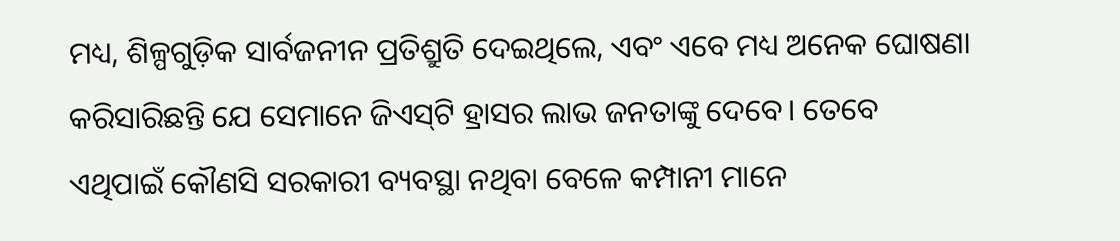ମଧ୍ୟ, ଶିଳ୍ପଗୁଡ଼ିକ ସାର୍ବଜନୀନ ପ୍ରତିଶ୍ରୁତି ଦେଇଥିଲେ, ଏବଂ ଏବେ ମଧ୍ୟ ଅନେକ ଘୋଷଣା କରିସାରିଛନ୍ତି ଯେ ସେମାନେ ଜିଏସ୍‌ଟି ହ୍ରାସର ଲାଭ ଜନତାଙ୍କୁ ଦେବେ। ତେବେ ଏଥିପାଇଁ କୌଣସି ସରକାରୀ ବ୍ୟବସ୍ଥା ନଥିବା ବେଳେ କମ୍ପାନୀ ମାନେ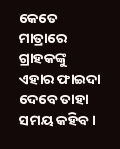କେତେ ମାତ୍ରାରେ ଗ୍ରାହକଙ୍କୁ ଏହାର ଫାଇଦା ଦେବେ ତାହା ସମୟ କହିବ।